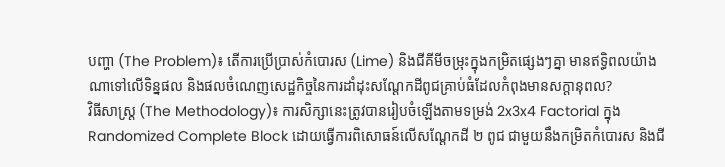បញ្ហា (The Problem)៖ តើការប្រើប្រាស់កំបោរស (Lime) និងជីគីមីចម្រុះក្នុងកម្រិតផ្សេងៗគ្នា មានឥទ្ធិពលយ៉ាងណាទៅលើទិន្នផល និងផលចំណេញសេដ្ឋកិច្ចនៃការដាំដុះសណ្ដែកដីពូជគ្រាប់ធំដែលកំពុងមានសក្តានុពល?
វិធីសាស្ត្រ (The Methodology)៖ ការសិក្សានេះត្រូវបានរៀបចំឡើងតាមទម្រង់ 2x3x4 Factorial ក្នុង Randomized Complete Block ដោយធ្វើការពិសោធន៍លើសណ្ដែកដី ២ ពូជ ជាមួយនឹងកម្រិតកំបោរស និងជី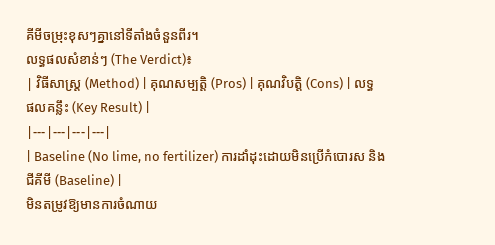គីមីចម្រុះខុសៗគ្នានៅទីតាំងចំនួនពីរ។
លទ្ធផលសំខាន់ៗ (The Verdict)៖
| វិធីសាស្ត្រ (Method) | គុណសម្បត្តិ (Pros) | គុណវិបត្តិ (Cons) | លទ្ធផលគន្លឹះ (Key Result) |
|---|---|---|---|
| Baseline (No lime, no fertilizer) ការដាំដុះដោយមិនប្រើកំបោរស និងជីគីមី (Baseline) |
មិនតម្រូវឱ្យមានការចំណាយ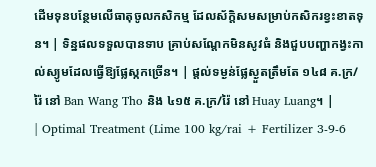ដើមទុនបន្ថែមលើធាតុចូលកសិកម្ម ដែលស័ក្តិសមសម្រាប់កសិករខ្វះខាតទុន។ | ទិន្នផលទទួលបានទាប គ្រាប់សណ្ដែកមិនសូវធំ និងជួបបញ្ហាកង្វះកាល់ស្យូមដែលធ្វើឱ្យផ្លែស្កកច្រើន។ | ផ្តល់ទម្ងន់ផ្លែស្ងួតត្រឹមតែ ១៤៨ គ.ក្រ/រ៉ៃ នៅ Ban Wang Tho និង ៤១៥ គ.ក្រ/រ៉ៃ នៅ Huay Luang។ |
| Optimal Treatment (Lime 100 kg/rai + Fertilizer 3-9-6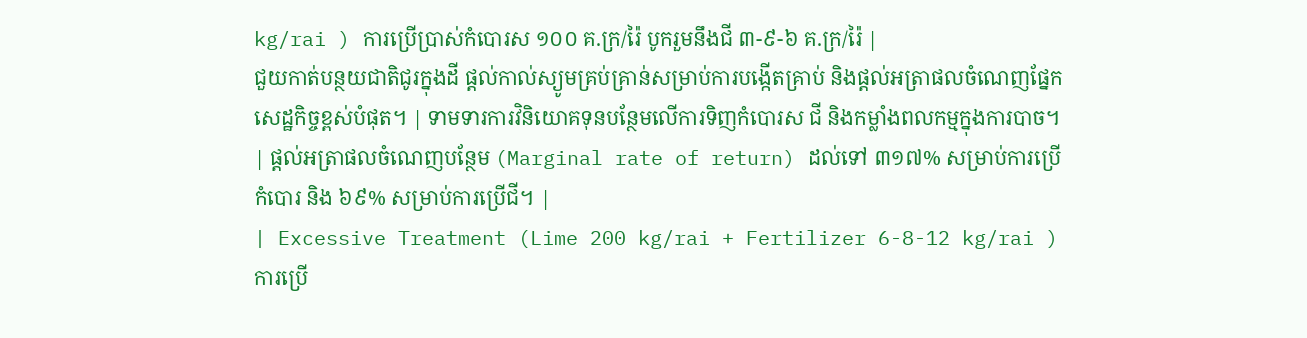kg/rai ) ការប្រើប្រាស់កំបោរស ១០០ គ.ក្រ/រ៉ៃ បូករួមនឹងជី ៣-៩-៦ គ.ក្រ/រ៉ៃ |
ជួយកាត់បន្ថយជាតិជូរក្នុងដី ផ្តល់កាល់ស្យូមគ្រប់គ្រាន់សម្រាប់ការបង្កើតគ្រាប់ និងផ្តល់អត្រាផលចំណេញផ្នែកសេដ្ឋកិច្ចខ្ពស់បំផុត។ | ទាមទារការវិនិយោគទុនបន្ថែមលើការទិញកំបោរស ជី និងកម្លាំងពលកម្មក្នុងការបាច។ | ផ្តល់អត្រាផលចំណេញបន្ថែម (Marginal rate of return) ដល់ទៅ ៣១៧% សម្រាប់ការប្រើកំបោរ និង ៦៩% សម្រាប់ការប្រើជី។ |
| Excessive Treatment (Lime 200 kg/rai + Fertilizer 6-8-12 kg/rai ) ការប្រើ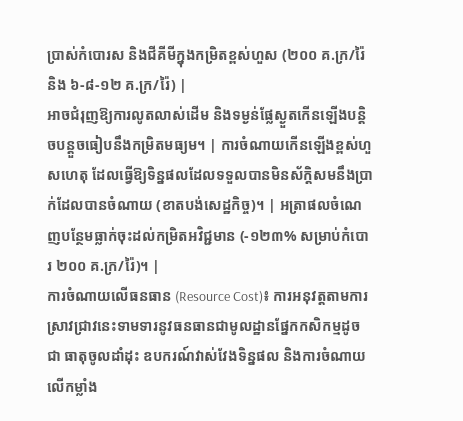ប្រាស់កំបោរស និងជីគីមីក្នុងកម្រិតខ្ពស់ហួស (២០០ គ.ក្រ/រ៉ៃ និង ៦-៨-១២ គ.ក្រ/រ៉ៃ) |
អាចជំរុញឱ្យការលូតលាស់ដើម និងទម្ងន់ផ្លែស្ងួតកើនឡើងបន្តិចបន្តួចធៀបនឹងកម្រិតមធ្យម។ | ការចំណាយកើនឡើងខ្ពស់ហួសហេតុ ដែលធ្វើឱ្យទិន្នផលដែលទទួលបានមិនស័ក្តិសមនឹងប្រាក់ដែលបានចំណាយ (ខាតបង់សេដ្ឋកិច្ច)។ | អត្រាផលចំណេញបន្ថែមធ្លាក់ចុះដល់កម្រិតអវិជ្ជមាន (-១២៣% សម្រាប់កំបោរ ២០០ គ.ក្រ/រ៉ៃ)។ |
ការចំណាយលើធនធាន (Resource Cost)៖ ការអនុវត្តតាមការស្រាវជ្រាវនេះទាមទារនូវធនធានជាមូលដ្ឋានផ្នែកកសិកម្មដូចជា ធាតុចូលដាំដុះ ឧបករណ៍វាស់វែងទិន្នផល និងការចំណាយលើកម្លាំង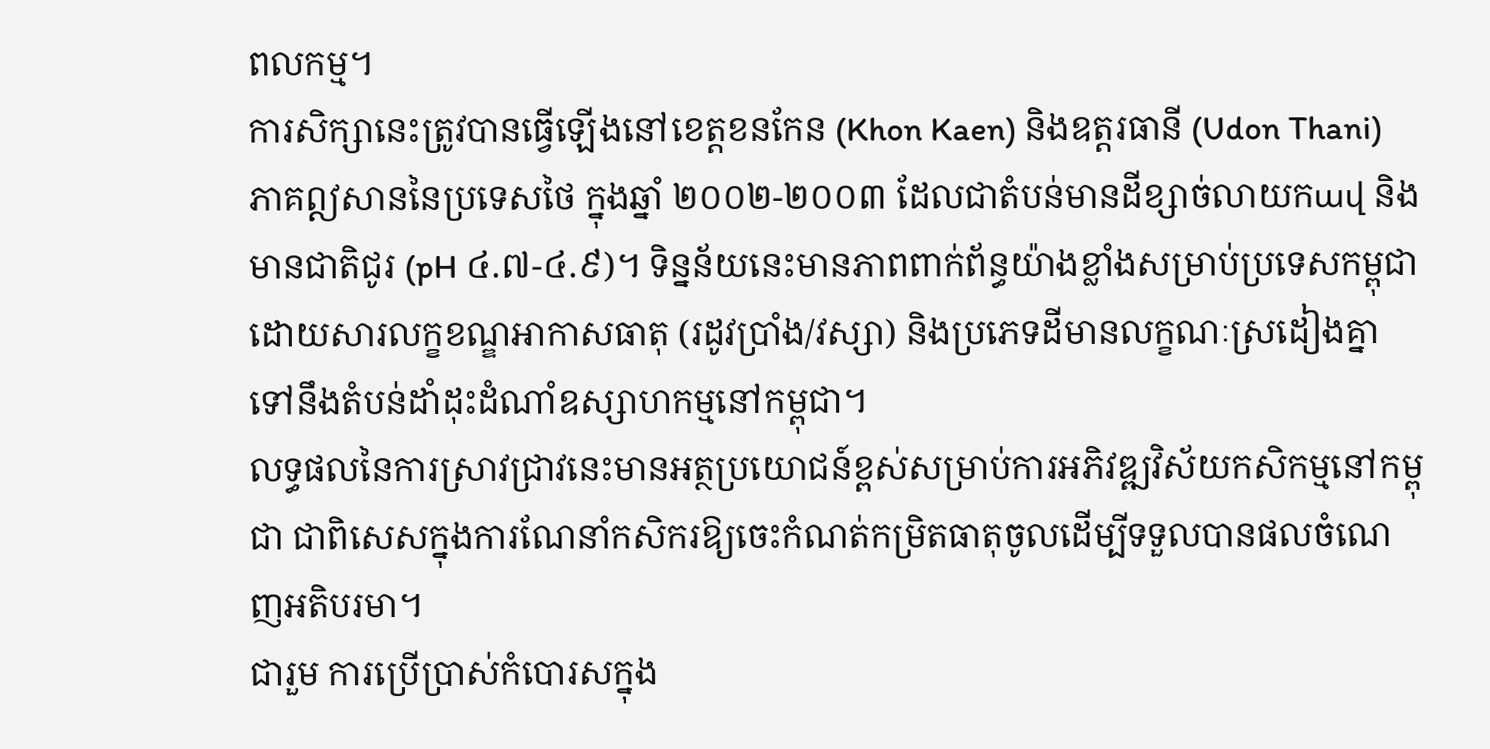ពលកម្ម។
ការសិក្សានេះត្រូវបានធ្វើឡើងនៅខេត្តខនកែន (Khon Kaen) និងឧត្តរធានី (Udon Thani) ភាគឦសាននៃប្រទេសថៃ ក្នុងឆ្នាំ ២០០២-២០០៣ ដែលជាតំបន់មានដីខ្សាច់លាយកավ និងមានជាតិជូរ (pH ៤.៧-៤.៩)។ ទិន្នន័យនេះមានភាពពាក់ព័ន្ធយ៉ាងខ្លាំងសម្រាប់ប្រទេសកម្ពុជា ដោយសារលក្ខខណ្ឌអាកាសធាតុ (រដូវប្រាំង/វស្សា) និងប្រភេទដីមានលក្ខណៈស្រដៀងគ្នាទៅនឹងតំបន់ដាំដុះដំណាំឧស្សាហកម្មនៅកម្ពុជា។
លទ្ធផលនៃការស្រាវជ្រាវនេះមានអត្ថប្រយោជន៍ខ្ពស់សម្រាប់ការអភិវឌ្ឍវិស័យកសិកម្មនៅកម្ពុជា ជាពិសេសក្នុងការណែនាំកសិករឱ្យចេះកំណត់កម្រិតធាតុចូលដើម្បីទទួលបានផលចំណេញអតិបរមា។
ជារួម ការប្រើប្រាស់កំបោរសក្នុង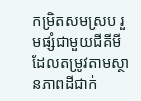កម្រិតសមស្រប រួមផ្សំជាមួយជីគីមីដែលតម្រូវតាមស្ថានភាពដីជាក់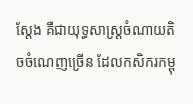ស្តែង គឺជាយុទ្ធសាស្ត្រចំណាយតិចចំណេញច្រើន ដែលកសិករកម្ពុ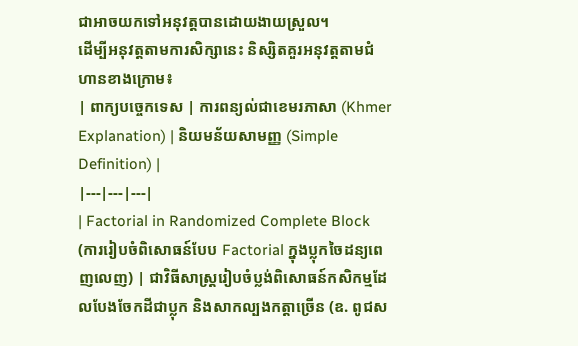ជាអាចយកទៅអនុវត្តបានដោយងាយស្រួល។
ដើម្បីអនុវត្តតាមការសិក្សានេះ និស្សិតគួរអនុវត្តតាមជំហានខាងក្រោម៖
| ពាក្យបច្ចេកទេស | ការពន្យល់ជាខេមរភាសា (Khmer Explanation) | និយមន័យសាមញ្ញ (Simple Definition) |
|---|---|---|
| Factorial in Randomized Complete Block (ការរៀបចំពិសោធន៍បែប Factorial ក្នុងប្លុកចៃដន្យពេញលេញ) | ជាវិធីសាស្ត្ររៀបចំប្លង់ពិសោធន៍កសិកម្មដែលបែងចែកដីជាប្លុក និងសាកល្បងកត្តាច្រើន (ឧ. ពូជស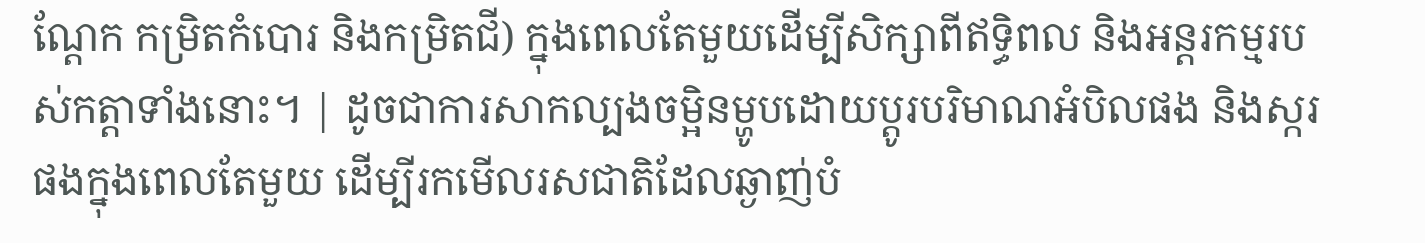ណ្ដែក កម្រិតកំបោរ និងកម្រិតជី) ក្នុងពេលតែមួយដើម្បីសិក្សាពីឥទ្ធិពល និងអន្តរកម្មរបស់កត្តាទាំងនោះ។ | ដូចជាការសាកល្បងចម្អិនម្ហូបដោយប្តូរបរិមាណអំបិលផង និងស្ករផងក្នុងពេលតែមួយ ដើម្បីរកមើលរសជាតិដែលឆ្ងាញ់បំ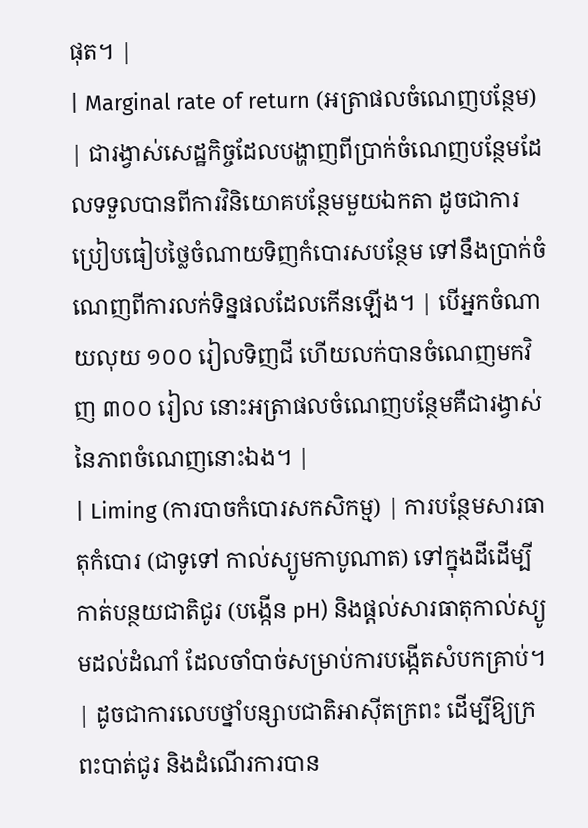ផុត។ |
| Marginal rate of return (អត្រាផលចំណេញបន្ថែម) | ជារង្វាស់សេដ្ឋកិច្ចដែលបង្ហាញពីប្រាក់ចំណេញបន្ថែមដែលទទួលបានពីការវិនិយោគបន្ថែមមួយឯកតា ដូចជាការប្រៀបធៀបថ្លៃចំណាយទិញកំបោរសបន្ថែម ទៅនឹងប្រាក់ចំណេញពីការលក់ទិន្នផលដែលកើនឡើង។ | បើអ្នកចំណាយលុយ ១០០ រៀលទិញជី ហើយលក់បានចំណេញមកវិញ ៣០០ រៀល នោះអត្រាផលចំណេញបន្ថែមគឺជារង្វាស់នៃភាពចំណេញនោះឯង។ |
| Liming (ការបាចកំបោរសកសិកម្ម) | ការបន្ថែមសារធាតុកំបោរ (ជាទូទៅ កាល់ស្យូមកាបូណាត) ទៅក្នុងដីដើម្បីកាត់បន្ថយជាតិជូរ (បង្កើន pH) និងផ្តល់សារធាតុកាល់ស្យូមដល់ដំណាំ ដែលចាំបាច់សម្រាប់ការបង្កើតសំបកគ្រាប់។ | ដូចជាការលេបថ្នាំបន្សាបជាតិអាស៊ីតក្រពះ ដើម្បីឱ្យក្រពះបាត់ជូរ និងដំណើរការបាន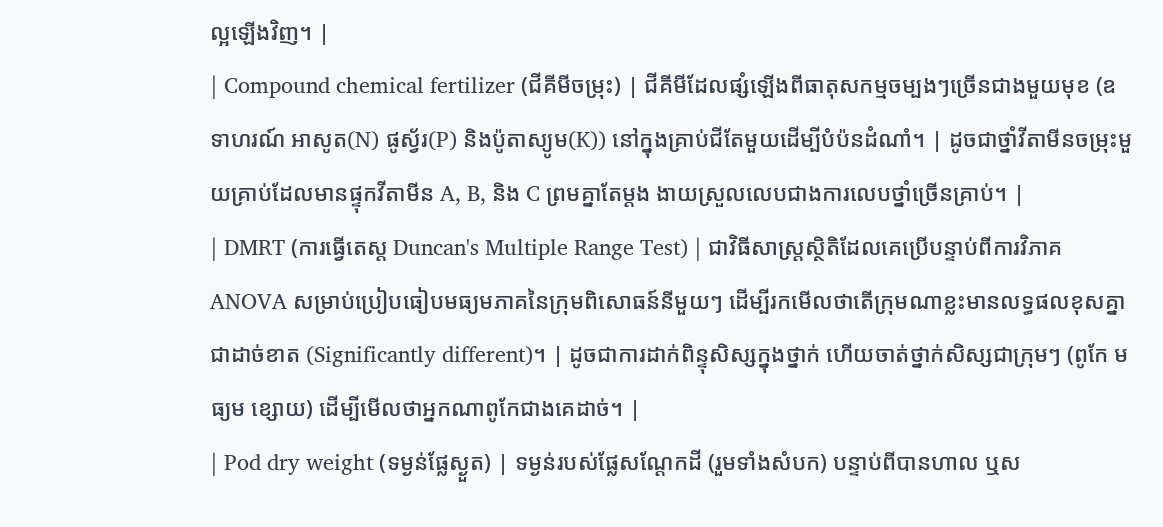ល្អឡើងវិញ។ |
| Compound chemical fertilizer (ជីគីមីចម្រុះ) | ជីគីមីដែលផ្សំឡើងពីធាតុសកម្មចម្បងៗច្រើនជាងមួយមុខ (ឧទាហរណ៍ អាសូត(N) ផូស្វ័រ(P) និងប៉ូតាស្យូម(K)) នៅក្នុងគ្រាប់ជីតែមួយដើម្បីបំប៉នដំណាំ។ | ដូចជាថ្នាំវីតាមីនចម្រុះមួយគ្រាប់ដែលមានផ្ទុកវីតាមីន A, B, និង C ព្រមគ្នាតែម្ដង ងាយស្រួលលេបជាងការលេបថ្នាំច្រើនគ្រាប់។ |
| DMRT (ការធ្វើតេស្ត Duncan's Multiple Range Test) | ជាវិធីសាស្ត្រស្ថិតិដែលគេប្រើបន្ទាប់ពីការវិភាគ ANOVA សម្រាប់ប្រៀបធៀបមធ្យមភាគនៃក្រុមពិសោធន៍នីមួយៗ ដើម្បីរកមើលថាតើក្រុមណាខ្លះមានលទ្ធផលខុសគ្នាជាដាច់ខាត (Significantly different)។ | ដូចជាការដាក់ពិន្ទុសិស្សក្នុងថ្នាក់ ហើយចាត់ថ្នាក់សិស្សជាក្រុមៗ (ពូកែ មធ្យម ខ្សោយ) ដើម្បីមើលថាអ្នកណាពូកែជាងគេដាច់។ |
| Pod dry weight (ទម្ងន់ផ្លែស្ងួត) | ទម្ងន់របស់ផ្លែសណ្ដែកដី (រួមទាំងសំបក) បន្ទាប់ពីបានហាល ឬស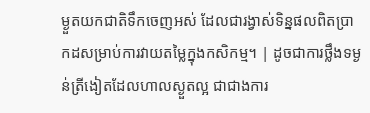ម្ងួតយកជាតិទឹកចេញអស់ ដែលជារង្វាស់ទិន្នផលពិតប្រាកដសម្រាប់ការវាយតម្លៃក្នុងកសិកម្ម។ | ដូចជាការថ្លឹងទម្ងន់ត្រីងៀតដែលហាលស្ងួតល្អ ជាជាងការ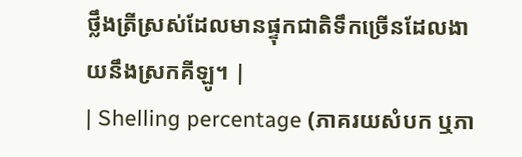ថ្លឹងត្រីស្រស់ដែលមានផ្ទុកជាតិទឹកច្រើនដែលងាយនឹងស្រកគីឡូ។ |
| Shelling percentage (ភាគរយសំបក ឬភា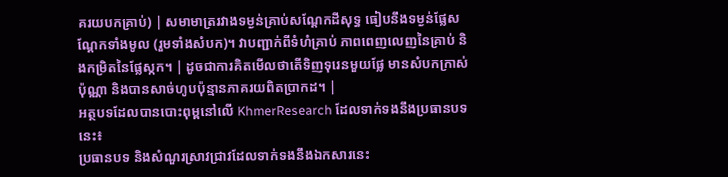គរយបកគ្រាប់) | សមាមាត្ររវាងទម្ងន់គ្រាប់សណ្ដែកដីសុទ្ធ ធៀបនឹងទម្ងន់ផ្លែសណ្ដែកទាំងមូល (រួមទាំងសំបក)។ វាបញ្ជាក់ពីទំហំគ្រាប់ ភាពពេញលេញនៃគ្រាប់ និងកម្រិតនៃផ្លែស្កក។ | ដូចជាការគិតមើលថាតើទិញទុរេនមួយផ្លែ មានសំបកក្រាស់ប៉ុណ្ណា និងបានសាច់ហូបប៉ុន្មានភាគរយពិតប្រាកដ។ |
អត្ថបទដែលបានបោះពុម្ពនៅលើ KhmerResearch ដែលទាក់ទងនឹងប្រធានបទនេះ៖
ប្រធានបទ និងសំណួរស្រាវជ្រាវដែលទាក់ទងនឹងឯកសារនេះ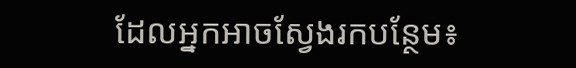ដែលអ្នកអាចស្វែងរកបន្ថែម៖